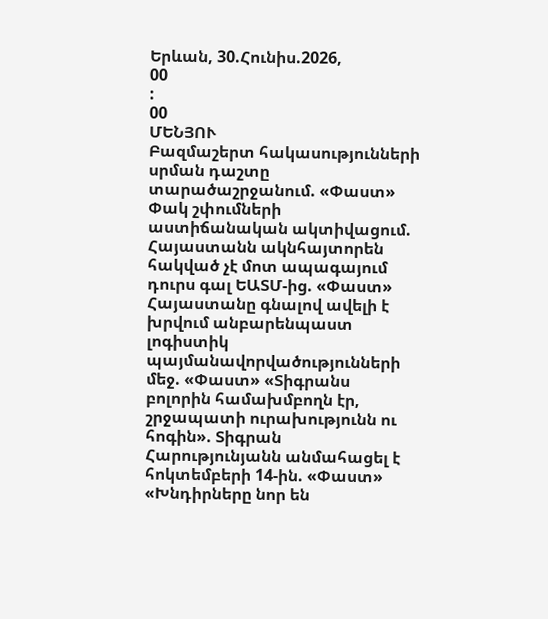Երևան, 30.Հունիս.2026,
00
:
00
ՄԵՆՅՈՒ
Բազմաշերտ հակասությունների սրման դաշտը տարածաշրջանում. «Փաստ» Փակ շփումների աստիճանական ակտիվացում. Հայաստանն ակնհայտորեն հակված չէ մոտ ապագայում դուրս գալ ԵԱՏՄ-ից. «Փաստ» Հայաստանը գնալով ավելի է խրվում անբարենպաստ լոգիստիկ պայմանավորվածությունների մեջ. «Փաստ» «Տիգրանս բոլորին համախմբողն էր, շրջապատի ուրախությունն ու հոգին». Տիգրան Հարությունյանն անմահացել է հոկտեմբերի 14-ին. «Փաստ» «Խնդիրները նոր են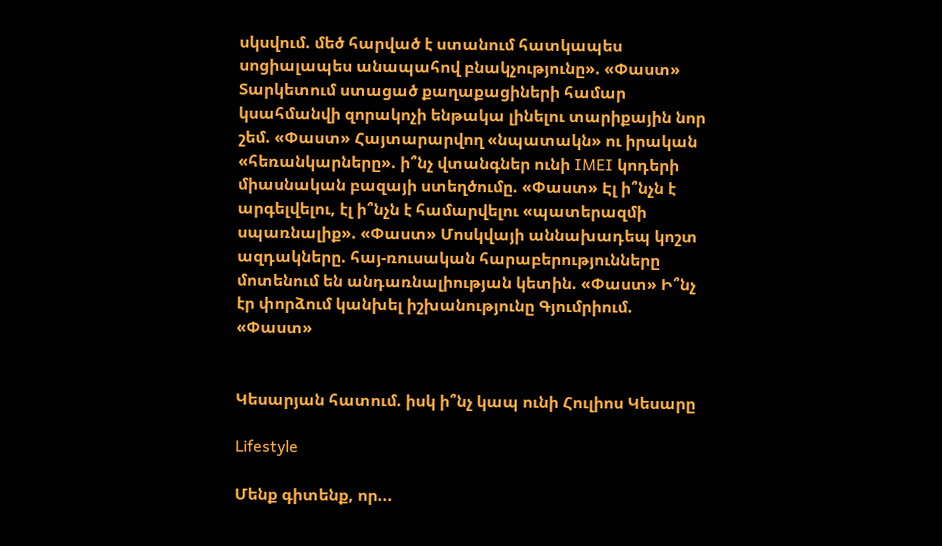սկսվում. մեծ հարված է ստանում հատկապես սոցիալապես անապահով բնակչությունը». «Փաստ» Տարկետում ստացած քաղաքացիների համար կսահմանվի զորակոչի ենթակա լինելու տարիքային նոր շեմ. «Փաստ» Հայտարարվող «նպատակն» ու իրական «հեռանկարները». ի՞նչ վտանգներ ունի IMEI կոդերի միասնական բազայի ստեղծումը. «Փաստ» Էլ ի՞նչն է արգելվելու, էլ ի՞նչն է համարվելու «պատերազմի սպառնալիք». «Փաստ» Մոսկվայի աննախադեպ կոշտ ազդակները. հայ-ռուսական հարաբերությունները մոտենում են անդառնալիության կետին. «Փաստ» Ի՞նչ էր փորձում կանխել իշխանությունը Գյումրիում. «Փաստ»


Կեսարյան հատում. իսկ ի՞նչ կապ ունի Հուլիոս Կեսարը

Lifestyle

Մենք գիտենք, որ...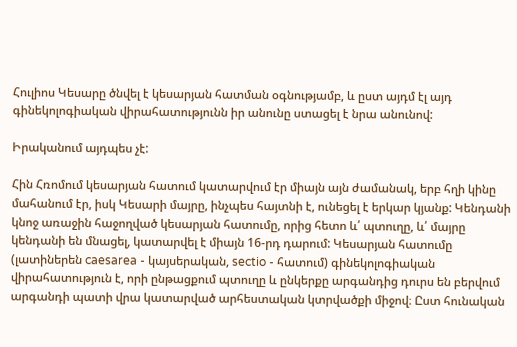Հուլիոս Կեսարը ծնվել է կեսարյան հատման օգնությամբ, և ըստ այդմ էլ այդ գինեկոլոգիական վիրահատությունն իր անունը ստացել է նրա անունով:

Իրականում այդպես չէ:

Հին Հռոմում կեսարյան հատում կատարվում էր միայն այն ժամանակ, երբ հղի կինը մահանում էր, իսկ Կեսարի մայրը, ինչպես հայտնի է, ունեցել է երկար կյանք: Կենդանի կնոջ առաջին հաջողված կեսարյան հատումը, որից հետո և՛ պտուղը, և՛ մայրը կենդանի են մնացել, կատարվել է միայն 16-րդ դարում: Կեսարյան հատումը (լատիներեն caesarea - կայսերական, sectio - հատում) գինեկոլոգիական վիրահատություն է, որի ընթացքում պտուղը և ընկերքը արգանդից դուրս են բերվում արգանդի պատի վրա կատարված արհեստական կտրվածքի միջով։ Ըստ հունական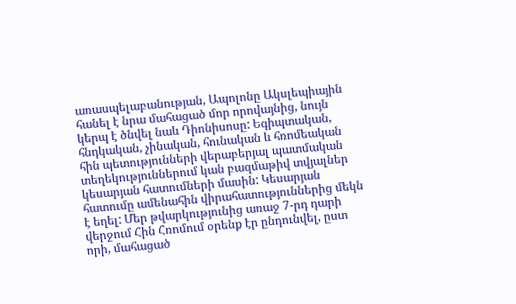առասպելաբանության, Ապոլոնը Ակսլեպիային հանել է նրա մահացած մոր որովայնից, նույն կերպ է ծնվել նաև Դիոնիսոսը: Եգիպտական, հնդկական, չինական, հունական և հռոմեական հին պետությունների վերաբերյալ պատմական տեղեկություններում կան բազմաթիվ տվյալներ կեսարյան հատումների մասին: Կեսարյան հատումը ամենահին վիրահատություններից մեկն է եղել: Մեր թվարկությունից առաջ 7-րդ դարի վերջում Հին Հռոմում օրենք էր ընդունվել, ըստ որի, մահացած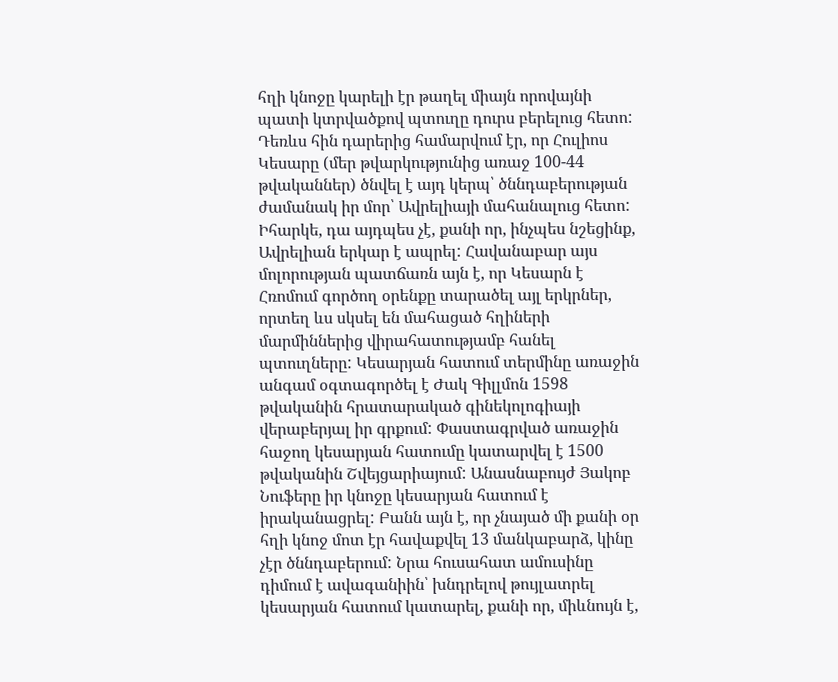հղի կնոջը կարելի էր թաղել միայն որովայնի պատի կտրվածքով պտուղը դուրս բերելուց հետո: Դեռևս հին դարերից համարվում էր, որ Հուլիոս Կեսարը (մեր թվարկությունից առաջ 100-44 թվականներ) ծնվել է այդ կերպ՝ ծննդաբերության ժամանակ իր մոր՝ Ավրելիայի մահանալուց հետո: Իհարկե, դա այդպես չէ, քանի որ, ինչպես նշեցինք, Ավրելիան երկար է ապրել: Հավանաբար այս մոլորության պատճառն այն է, որ Կեսարն է Հռոմում գործող օրենքը տարածել այլ երկրներ, որտեղ ևս սկսել են մահացած հղիների մարմիններից վիրահատությամբ հանել պտուղները: Կեսարյան հատում տերմինը առաջին անգամ օգտագործել է Ժակ Գիլլմոն 1598 թվականին հրատարակած գինեկոլոգիայի վերաբերյալ իր գրքում: Փաստագրված առաջին հաջող կեսարյան հատումը կատարվել է 1500 թվականին Շվեյցարիայում: Անասնաբույժ Յակոբ Նուֆերը իր կնոջը կեսարյան հատում է իրականացրել: Բանն այն է, որ չնայած մի քանի օր հղի կնոջ մոտ էր հավաքվել 13 մանկաբարձ, կինը չէր ծննդաբերում: Նրա հուսահատ ամուսինը դիմում է ավագանիին՝ խնդրելով թույլատրել կեսարյան հատում կատարել, քանի որ, միևնույն է,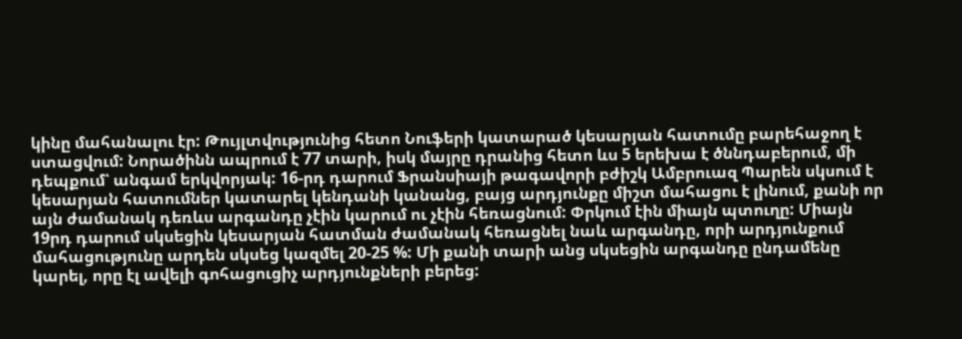կինը մահանալու էր: Թույլտվությունից հետո Նուֆերի կատարած կեսարյան հատումը բարեհաջող է ստացվում: Նորածինն ապրում է 77 տարի, իսկ մայրը դրանից հետո ևս 5 երեխա է ծննդաբերում, մի դեպքում՝ անգամ երկվորյակ: 16-րդ դարում Ֆրանսիայի թագավորի բժիշկ Ամբրուազ Պարեն սկսում է կեսարյան հատումներ կատարել կենդանի կանանց, բայց արդյունքը միշտ մահացու է լինում, քանի որ այն ժամանակ դեռևս արգանդը չէին կարում ու չէին հեռացնում: Փրկում էին միայն պտուղը: Միայն 19րդ դարում սկսեցին կեսարյան հատման ժամանակ հեռացնել նաև արգանդը, որի արդյունքում մահացությունը արդեն սկսեց կազմել 20-25 %: Մի քանի տարի անց սկսեցին արգանդը ընդամենը կարել, որը էլ ավելի գոհացուցիչ արդյունքների բերեց: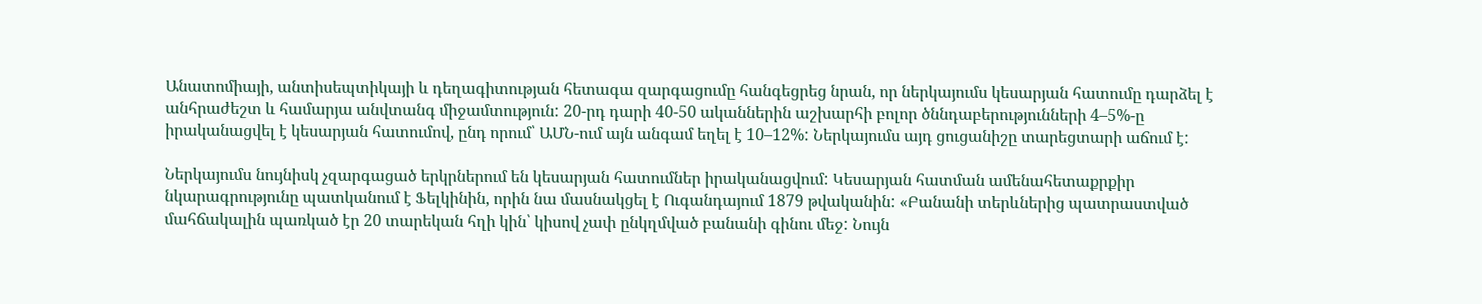Անատոմիայի, անտիսեպտիկայի և դեղագիտության հետագա զարգացումը հանգեցրեց նրան, որ ներկայումս կեսարյան հատումը դարձել է անհրաժեշտ և համարյա անվտանգ միջամտություն: 20-րդ դարի 40-50 ականներին աշխարհի բոլոր ծննդաբերությունների 4–5%-ը իրականացվել է կեսարյան հատումով, ընդ որում՝ ԱՄՆ-ում այն անգամ եղել է 10–12%: Ներկայումս այդ ցուցանիշը տարեցտարի աճում է:

Ներկայումս նույնիսկ չզարգացած երկրներում են կեսարյան հատումներ իրականացվում: Կեսարյան հատման ամենահետաքրքիր նկարագրությունը պատկանում է Ֆելկինին, որին նա մասնակցել է Ուգանդայում 1879 թվականին: «Բանանի տերևներից պատրաստված մահճակալին պառկած էր 20 տարեկան հղի կին՝ կիսով չափ ընկղմված բանանի գինու մեջ: Նույն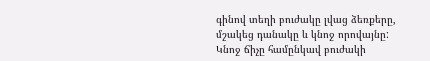գինով տեղի բուժակը լվաց ձեռքերը, մշակեց դանակը և կնոջ որովայնը: Կնոջ ճիչը համընկավ բուժակի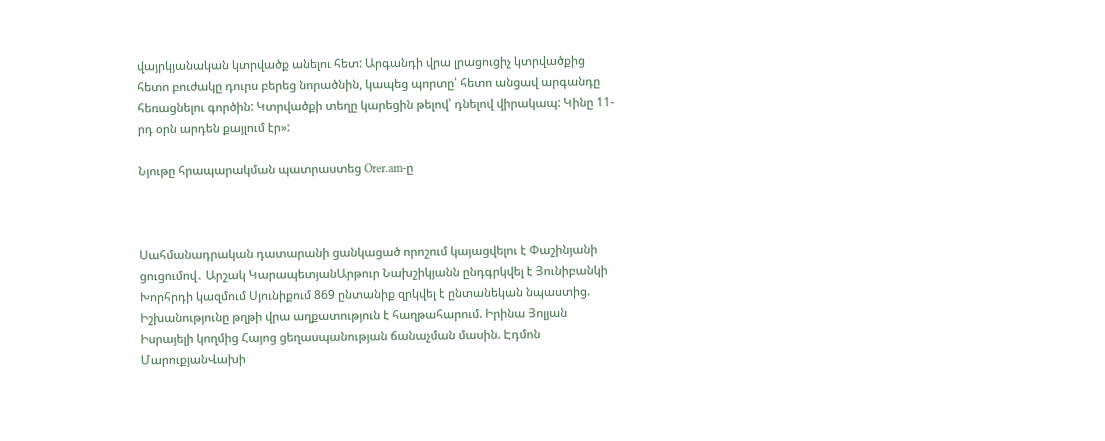վայրկյանական կտրվածք անելու հետ: Արգանդի վրա լրացուցիչ կտրվածքից հետո բուժակը դուրս բերեց նորածնին, կապեց պորտը՝ հետո անցավ արգանդը հեռացնելու գործին: Կտրվածքի տեղը կարեցին թելով՝ դնելով վիրակապ: Կինը 11-րդ օրն արդեն քայլում էր»:

Նյութը հրապարակման պատրաստեց Orer.am-ը



Սահմանադրական դատարանի ցանկացած որոշում կայացվելու է Փաշինյանի ցուցումով․ Արշակ ԿարապետյանԱրթուր Նախշիկյանն ընդգրկվել է Յունիբանկի Խորհրդի կազմում Սյունիքում 869 ընտանիք զրկվել է ընտանեկան նպաստից. Իշխանությունը թղթի վրա աղքատություն է հաղթահարում. Իրինա Յոլյան Իսրայելի կողմից Հայոց ցեղասպանության ճանաչման մասին. Էդմոն ՄարուքյանՎախի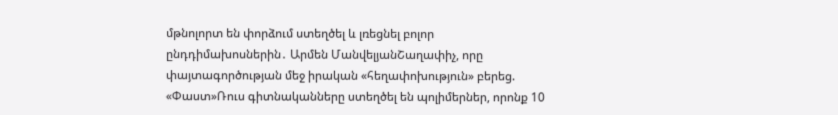մթնոլորտ են փորձում ստեղծել և լռեցնել բոլոր ընդդիմախոսներին․ Արմեն ՄանվելյանՇաղափիչ, որը փայտագործության մեջ իրական «հեղափոխություն» բերեց. «Փաստ»Ռուս գիտնականները ստեղծել են պոլիմերներ, որոնք 10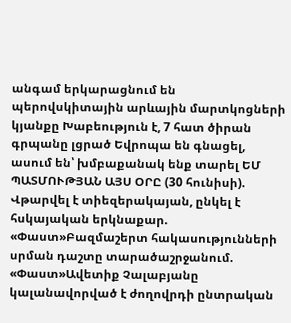անգամ երկարացնում են պերովսկիտային արևային մարտկոցների կյանքը Խաբեություն է, 7 հատ ծիրան գրպանը լցրած Եվրոպա են գնացել, ասում են՝ խմբաքանակ ենք տարել ԵՄ ՊԱՏՄՈՒԹՅԱՆ ԱՅՍ ՕՐԸ (30 հունիսի). Վթարվել է տիեզերակայան, ընկել է հսկայական երկնաքար. «Փաստ»Բազմաշերտ հակասությունների սրման դաշտը տարածաշրջանում. «Փաստ»Ավետիք Չալաբյանը կալանավորված է ժողովրդի ընտրական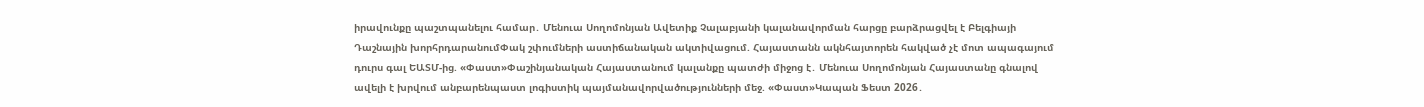իրավունքը պաշտպանելու համար․ Մենուա Սողոմոնյան Ավետիք Չալաբյանի կալանավորման հարցը բարձրացվել է Բելգիայի Դաշնային խորհրդարանումՓակ շփումների աստիճանական ակտիվացում. Հայաստանն ակնհայտորեն հակված չէ մոտ ապագայում դուրս գալ ԵԱՏՄ-ից. «Փաստ»Փաշինյանական Հայաստանում կալանքը պատժի միջոց է․ Մենուա Սողոմոնյան Հայաստանը գնալով ավելի է խրվում անբարենպաստ լոգիստիկ պայմանավորվածությունների մեջ. «Փաստ»Կապան Ֆեստ 2026․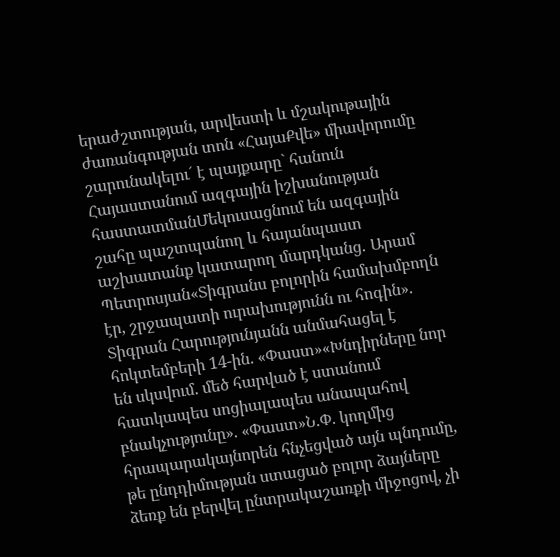երաժշտության, արվեստի և մշակութային ժառանգության տոն «ՀայաՔվե» միավորումը շարունակելու´ է պայքարը` հանուն Հայաստանում ազգային իշխանության հաստատմանՄեկուսացնում են ազգային շահը պաշտպանող և հայանպաստ աշխատանք կատարող մարդկանց․ Արամ Պետրոսյան«Տիգրանս բոլորին համախմբողն էր, շրջապատի ուրախությունն ու հոգին». Տիգրան Հարությունյանն անմահացել է հոկտեմբերի 14-ին. «Փաստ»«Խնդիրները նոր են սկսվում. մեծ հարված է ստանում հատկապես սոցիալապես անապահով բնակչությունը». «Փաստ»Ն.Փ. կողմից հրապարակայնորեն հնչեցված այն պնդումը, թե ընդդիմության ստացած բոլոր ձայները ձեռք են բերվել ընտրակաշառքի միջոցով, չի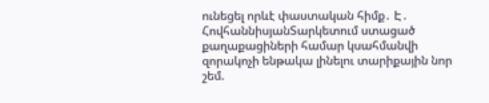ունեցել որևէ փաստական հիմք․ Է․ ՀովհաննիսյանՏարկետում ստացած քաղաքացիների համար կսահմանվի զորակոչի ենթակա լինելու տարիքային նոր շեմ.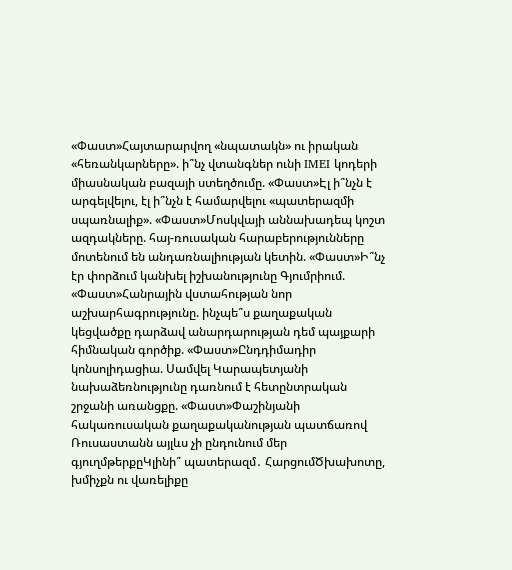«Փաստ»Հայտարարվող «նպատակն» ու իրական «հեռանկարները». ի՞նչ վտանգներ ունի IMEI կոդերի միասնական բազայի ստեղծումը. «Փաստ»Էլ ի՞նչն է արգելվելու, էլ ի՞նչն է համարվելու «պատերազմի սպառնալիք». «Փաստ»Մոսկվայի աննախադեպ կոշտ ազդակները. հայ-ռուսական հարաբերությունները մոտենում են անդառնալիության կետին. «Փաստ»Ի՞նչ էր փորձում կանխել իշխանությունը Գյումրիում. «Փաստ»Հանրային վստահության նոր աշխարհագրությունը. ինչպե՞ս քաղաքական կեցվածքը դարձավ անարդարության դեմ պայքարի հիմնական գործիք. «Փաստ»Ընդդիմադիր կոնսոլիդացիա. Սամվել Կարապետյանի նախաձեռնությունը դառնում է հետընտրական շրջանի առանցքը. «Փաստ»Փաշինյանի հակառուսական քաղաքականության պատճառով Ռուսաստանն այլևս չի ընդունում մեր գյուղմթերքըԿլինի՞ պատերազմ․ ՀարցումԾխախոտը, խմիչքն ու վառելիքը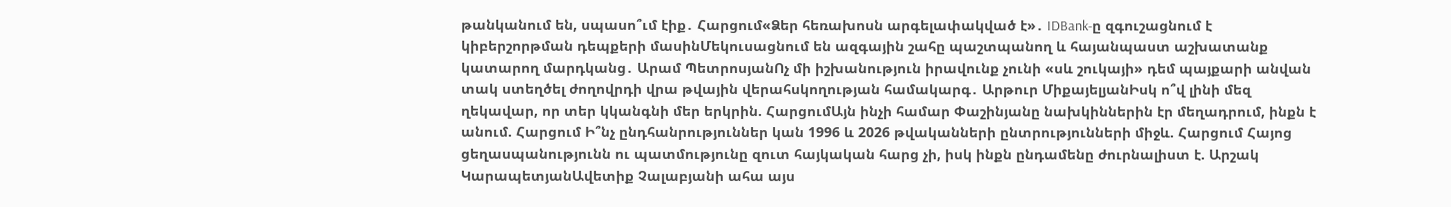թանկանում են, սպասո՞ւմ էիք․ Հարցում«Ձեր հեռախոսն արգելափակված է»․ IDBank-ը զգուշացնում է կիբերշորթման դեպքերի մասինՄեկուսացնում են ազգային շահը պաշտպանող և հայանպաստ աշխատանք կատարող մարդկանց․ Արամ ՊետրոսյանՈչ մի իշխանություն իրավունք չունի «սև շուկայի» դեմ պայքարի անվան տակ ստեղծել ժողովրդի վրա թվային վերահսկողության համակարգ․ Արթուր ՄիքայելյանԻսկ ո՞վ լինի մեզ ղեկավար, որ տեր կկանգնի մեր երկրին. ՀարցումԱյն ինչի համար Փաշինյանը նախկիններին էր մեղադրում, ինքն է անում. Հարցում Ի՞նչ ընդհանրություններ կան 1996 և 2026 թվականների ընտրությունների միջև. Հարցում Հայոց ցեղասպանությունն ու պատմությունը զուտ հայկական հարց չի, իսկ ինքն ընդամենը ժուրնալիստ է. Արշակ ԿարապետյանԱվետիք Չալաբյանի ահա այս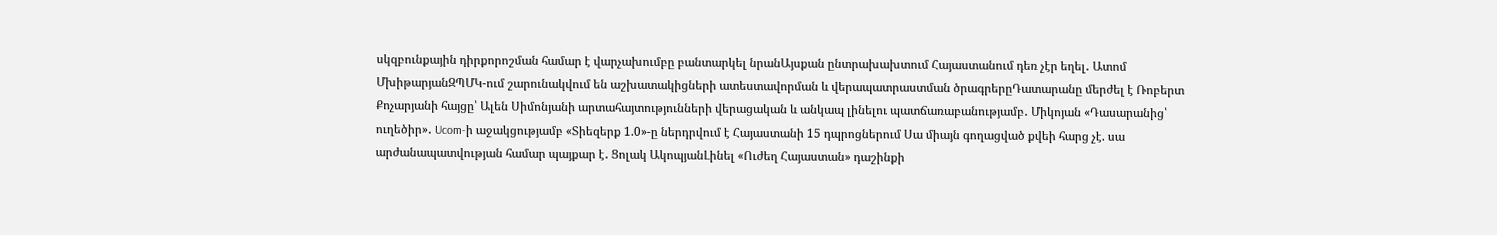սկզբունքային դիրքորոշման համար է վարչախումբը բանտարկել նրանԱյսքան ընտրախախտում Հայաստանում դեռ չէր եղել․ Ատոմ ՄխիթարյանԶՊՄԿ-ում շարունակվում են աշխատակիցների ատեստավորման և վերապատրաստման ծրագրերըԴատարանը մերժել է Ռոբերտ Քոչարյանի հայցը՝ Ալեն Սիմոնյանի արտահայտությունների վերացական և անկապ լինելու պատճառաբանությամբ․ Միկոյան «Դասարանից՝ ուղեծիր»․ Ucom-ի աջակցությամբ «Տիեզերք 1.0»-ը ներդրվում է Հայաստանի 15 դպրոցներում Սա միայն գողացված քվեի հարց չէ. սա արժանապատվության համար պայքար է․ Ցոլակ ԱկոպյանԼինել «Ուժեղ Հայաստան» դաշինքի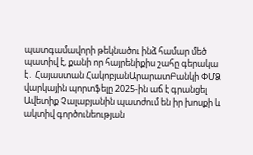պատգամավորի թեկնածու ինձ համար մեծ պատիվ է, քանի որ հայրենիքիս շահը գերակա է․ Հայաստան ՀակոբյանԱրարատԲանկի ՓՄՁ վարկային պորտֆելը 2025-ին աճ է գրանցել Ավետիք Չալաբյանին պատժում են իր խոսքի և ակտիվ գործունեության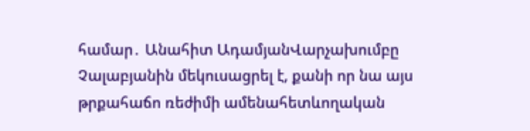համար․ Անահիտ ԱդամյանՎարչախումբը Չալաբյանին մեկուսացրել է, քանի որ նա այս թրքահաճո ռեժիմի ամենահետևողական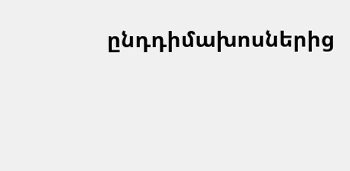ընդդիմախոսներից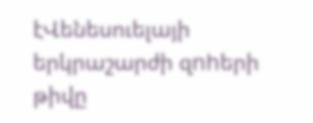էՎենեսուելայի երկրաշարժի զnhերի թիվը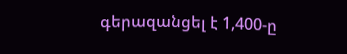գերազանցել է 1,400-ը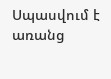Սպասվում է առանց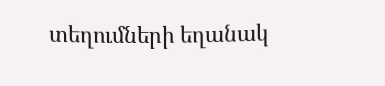տեղումների եղանակ